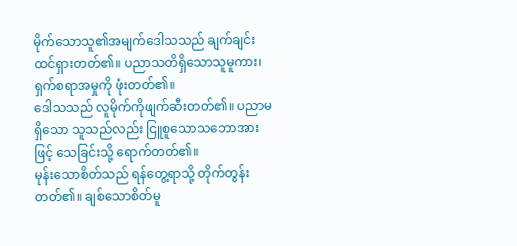မိုက်သောသူ၏အမျက်ဒေါသသည် ချက်ချင်းထင်ရှားတတ်၏။ ပညာသတိရှိသောသူမူကား၊ ရှက်စရာအမှုကို ဖုံးတတ်၏။
ဒေါသသည် လူမိုက်ကိုဖျက်ဆီးတတ်၏။ ပညာမရှိသော သူသည်လည်း ငြူစူသောသဘောအားဖြင့် သေခြင်းသို့ ရောက်တတ်၏။
မုန်းသောစိတ်သည် ရန်တွေ့ရာသို့ တိုက်တွန်းတတ်၏။ ချစ်သောစိတ်မူ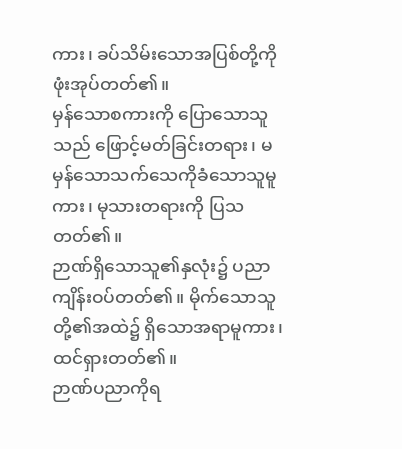ကား၊ ခပ်သိမ်းသောအပြစ်တို့ကို ဖုံးအုပ်တတ်၏။
မှန်သောစကားကို ပြောသောသူသည် ဖြောင့်မတ်ခြင်းတရား၊ မမှန်သောသက်သေကိုခံသောသူမူကား၊ မုသားတရားကို ပြသတတ်၏။
ဉာဏ်ရှိသောသူ၏နှလုံး၌ ပညာကျိန်းဝပ်တတ်၏။ မိုက်သောသူတို့၏အထဲ၌ ရှိသောအရာမူကား၊ ထင်ရှားတတ်၏။
ဉာဏ်ပညာကိုရ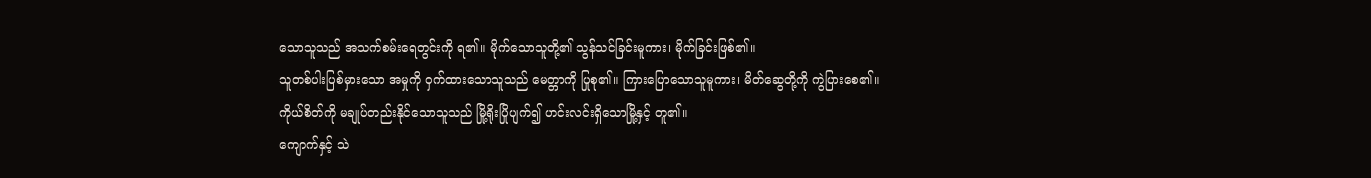သောသူသည် အသက်စမ်းရေတွင်းကို ရ၏။ မိုက်သောသူတို့၏ သွန်သင်ခြင်းမူကား၊ မိုက်ခြင်းဖြစ်၏။
သူတစ်ပါးပြစ်မှားသော အမှုကို ဝှက်ထားသောသူသည် မေတ္တာကို ပြုစု၏။ ကြားပြောသောသူမူကား၊ မိတ်ဆွေတို့ကို ကွဲပြားစေ၏။
ကိုယ်စိတ်ကို မချုပ်တည်းနိုင်သောသူသည် မြို့ရိုးပြိုပျက်၍ ဟင်းလင်းရှိသောမြို့နှင့် တူ၏။
ကျောက်နှင့် သဲ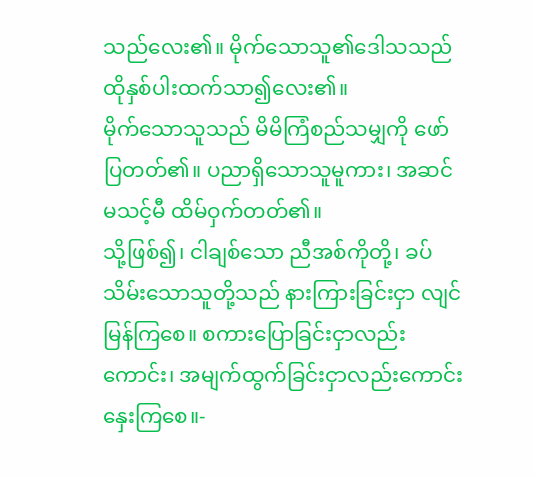သည်လေး၏။ မိုက်သောသူ၏ဒေါသသည် ထိုနှစ်ပါးထက်သာ၍လေး၏။
မိုက်သောသူသည် မိမိကြံစည်သမျှကို ဖော်ပြတတ်၏။ ပညာရှိသောသူမူကား၊ အဆင်မသင့်မီ ထိမ်ဝှက်တတ်၏။
သို့ဖြစ်၍၊ ငါချစ်သော ညီအစ်ကိုတို့၊ ခပ်သိမ်းသောသူတို့သည် နားကြားခြင်းငှာ လျင်မြန်ကြစေ။ စကားပြောခြင်းငှာလည်းကောင်း၊ အမျက်ထွက်ခြင်းငှာလည်းကောင်း နှေးကြစေ။-